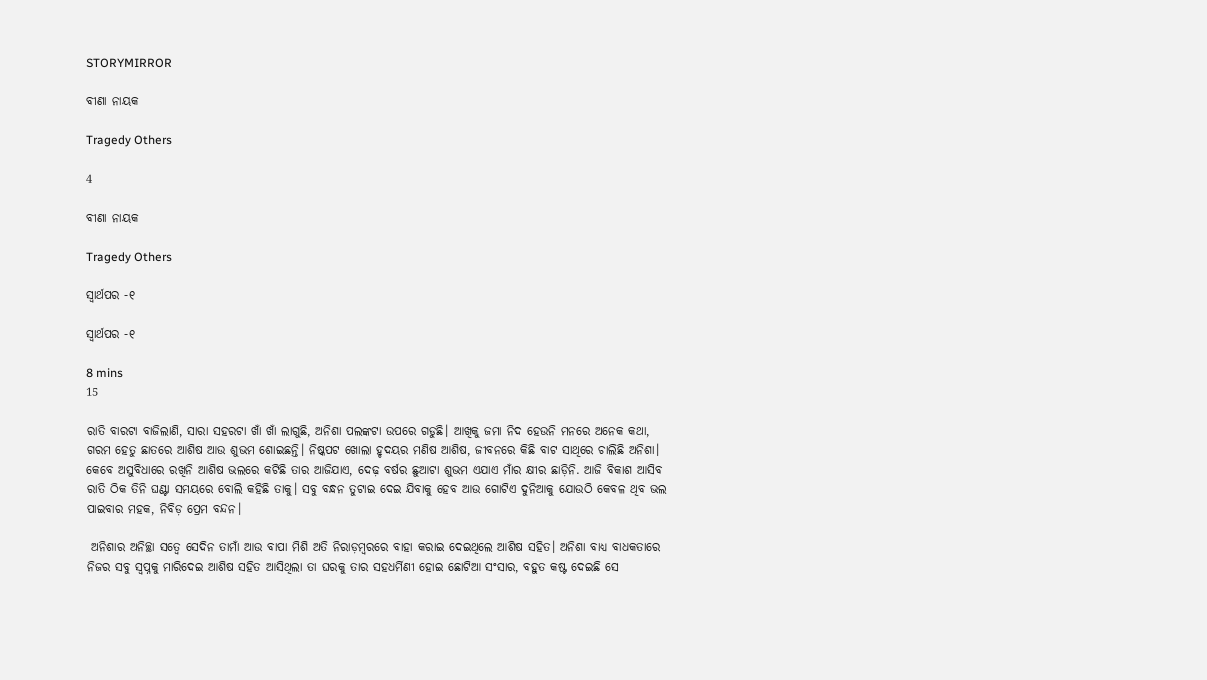STORYMIRROR

ବୀଣା ନାୟକ

Tragedy Others

4

ବୀଣା ନାୟକ

Tragedy Others

ସ୍ୱାର୍ଥପର -୧

ସ୍ୱାର୍ଥପର -୧

8 mins
15

ରାତି ବାରଟା ବାଜିଲାଣି, ସାରା ସହରଟା ଖାଁ ଖାଁ ଲାଗୁଛି, ଅନିଶା ପଲଙ୍କଟା ଉପରେ ଗଡୁଛି। ଆଖିକୁ ଜମା ନିଦ ହେଉନି ମନରେ ଅନେକ କଥା, ଗରମ ହେତୁ ଛାତରେ ଆଶିଷ ଆଉ ଶୁଭମ ଶୋଇଛନ୍ତି। ନିଷ୍କପଟ ଖୋଲା ହୃଦୟର ମଣିଷ ଆଶିଷ, ଜୀବନରେ କିଛି ବାଟ ସାଥିରେ ଚାଲିଛି ଅନିଶା। କେବେ ଅସୁବିଧାରେ ରଖିନି ଆଶିଷ ଭଲରେ କଟିଛି ତାର ଆଜିଯାଏ, ଦେଢ଼ ବର୍ଷର ଛୁଆଟା ଶୁଭମ ଏଯାଏ ମାଁର କ୍ଷୀର ଛାଡ଼ିନି. ଆଜି ବିକାଶ ଆସିବ ରାତି ଠିକ ତିନି ଘଣ୍ଟା ସମୟରେ ବୋଲି କହିଛି ତାକୁ। ସବୁ ବନ୍ଧନ ତୁଟାଇ ଦେଇ ଯିବାକୁ ହେବ ଆଉ ଗୋଟିଏ ଦୁନିଆକୁ ଯୋଉଠି କେବଳ ଥିବ ଭଲ ପାଇବାର ମହକ, ନିବିଡ଼ ପ୍ରେମ ବନ୍ଦନ।

 ଅନିଶାର ଅନିଚ୍ଛା ସତ୍ୱେ ସେଦିନ ତାମାଁ ଆଉ ବାପା ମିଶି ଅତି ନିରାଡ଼ମ୍ବରରେ ବାହା କରାଇ ଦେଇଥିଲେ ଆଶିଷ ସହିତ। ଅନିଶା ବାଧ୍ୟ ବାଧକତାରେ ନିଜର ସବୁ ସ୍ୱପ୍ନକୁ ମାରିଦେଇ ଆଶିଷ ସହିତ ଆସିଥିଲା ତା ଘରକୁ ତାର ସହଧର୍ମିଣୀ ହୋଇ ଛୋଟିଆ ସଂସାର, ବହୁତ କଷ୍ଟ ଦେଇଛି ସେ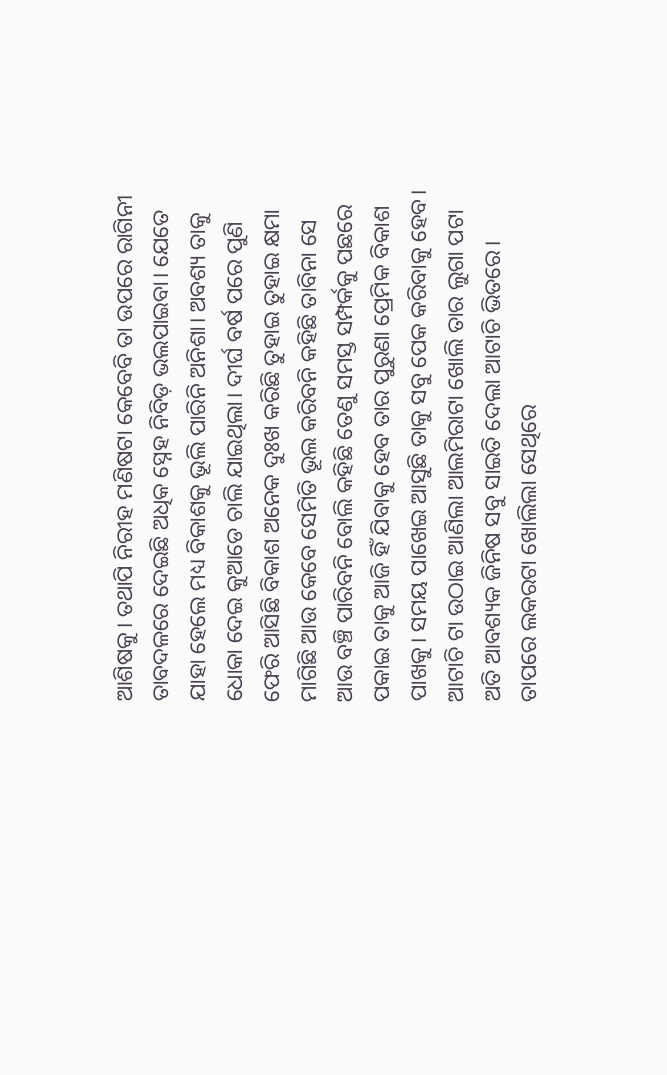ଆଶିଷକୁ। ତଥାପି ନିରୀହ ମଣିଷଟା କେବେବି ତା ଉପରେ ରାଗିନୀ ତାବଦଳରେ ଦେଇଛି ଅଧିକ ସ୍ନେହ ନିବିଡ଼ ଭଲପାଇବା। ଯେତେ ଯାହା ହେଲେ ମଧ୍ୟ ବିକାଶକୁ ଭୂଲି ପାରିନି ଅନିଶା। ଅବଶ୍ୟ ତାକୁ ଧୋକା ଦେଇ କୁଆଡେ ଚାଲି ଯାଇଥିଲା। ଦୀର୍ଘ ବର୍ଷ ପରେ ପୁଣି ଫେରି ଆସିଛି ବିକାଶ ଅନେକ ଦୁଃଖ କରିଛି ତୁହାଇ ତୁହାଇ କ୍ଷମା ମାଗିଛି ଆଉ କେବେ ସେମିତି ଭୂଲ କରିବନି କହିଛି ତାବିନା ସେ ଆଉ ବଞ୍ଚି ପାରିବନି ବୋଲି କହିଛି ତେଣୁ ସମସ୍ତ ସମ୍ପର୍କକୁ ପଛରେ ପକାଇ ତାକୁ ଆଜି ହିଁ ଯିବାକୁ ହେବ ତାର ପୁରୁଣା ପ୍ରେମିକ ବିକାଶ ପାଖକୁ। ସମୟ ପାଖେଇ ଆସୁଛି ତାକୁ ସବୁ ପେକ କରିବାକୁ ହେବ। ଆଟାଚି ଟା ଉଠାଇ ଆଣିଲା ଆଲମିରାଟା ଖୋଲି ତାର ଲୁଗା ପଟା ଅତି ଆବଶ୍ୟକ ଜିନିଷ ସବୁ ସାଇତି ଦେଲା ଆଟାଚି ଭିତରେ। ତାପରେ ଲକରଟା ଖୋଲିଲା ସେଥିରେ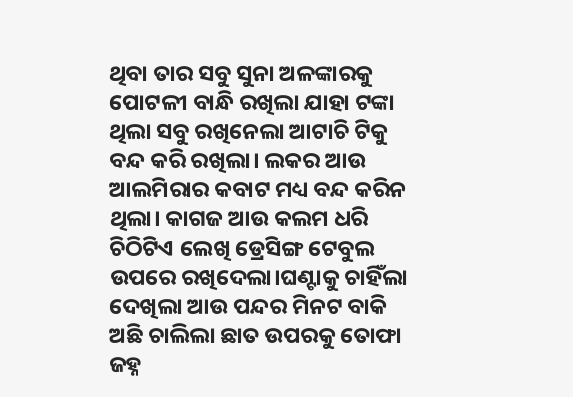ଥିବା ତାର ସବୁ ସୁନା ଅଳଙ୍କାରକୁ ପୋଟଳୀ ବାନ୍ଧି ରଖିଲା ଯାହା ଟଙ୍କା ଥିଲା ସବୁ ରଖିନେଲା ଆଟାଚି ଟିକୁ ବନ୍ଦ କରି ରଖିଲା। ଲକର ଆଉ ଆଲମିରାର କବାଟ ମଧ୍ୟ ବନ୍ଦ କରିନ ଥିଲା। କାଗଜ ଆଉ କଲମ ଧରି ଚିଠିଟିଏ ଲେଖି ଡ୍ରେସିଙ୍ଗ ଟେବୁଲ ଉପରେ ରଖିଦେଲା।ଘଣ୍ଟାକୁ ଚାହିଁଲା ଦେଖିଲା ଆଉ ପନ୍ଦର ମିନଟ ବାକି ଅଛି ଚାଲିଲା ଛାତ ଉପରକୁ ତୋଫା ଜହ୍ନ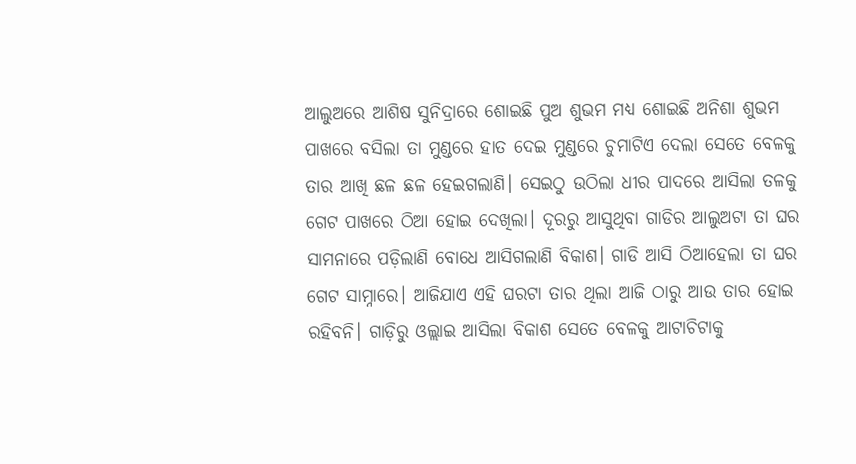ଆଲୁଅରେ ଆଶିଷ ସୁନିଦ୍ରାରେ ଶୋଇଛି ପୁଅ ଶୁଭମ ମଧ୍ୟ ଶୋଇଛି ଅନିଶା ଶୁଭମ ପାଖରେ ବସିଲା ତା ମୁଣ୍ଡରେ ହାତ ଦେଇ ମୁଣ୍ଡରେ ଚୁମାଟିଏ ଦେଲା ସେତେ ବେଳକୁ ତାର ଆଖି ଛଳ ଛଳ ହେଇଗଲାଣି। ସେଇଠୁ ଉଠିଲା ଧୀର ପାଦରେ ଆସିଲା ତଳକୁ ଗେଟ ପାଖରେ ଠିଆ ହୋଇ ଦେଖିଲା। ଦୂରରୁ ଆସୁଥିବା ଗାଡିର ଆଲୁଅଟା ତା ଘର ସାମନାରେ ପଡ଼ିଲାଣି ବୋଧେ ଆସିଗଲାଣି ବିକାଶ। ଗାଡି ଆସି ଠିଆହେଲା ତା ଘର ଗେଟ ସାମ୍ନାରେ। ଆଜିଯାଏ ଏହି ଘରଟା ତାର ଥିଲା ଆଜି ଠାରୁ ଆଉ ତାର ହୋଇ ରହିବନି। ଗାଡ଼ିରୁ ଓଲ୍ଲାଇ ଆସିଲା ବିକାଶ ସେତେ ବେଳକୁ ଆଟାଚିଟାକୁ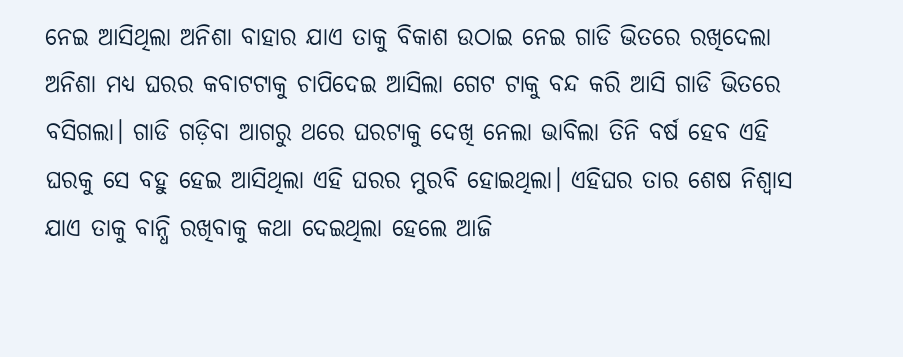ନେଇ ଆସିଥିଲା ଅନିଶା ବାହାର ଯାଏ ତାକୁ ବିକାଶ ଉଠାଇ ନେଇ ଗାଡି ଭିତରେ ରଖିଦେଲା ଅନିଶା ମଧ୍ୟ ଘରର କବାଟଟାକୁ ଚାପିଦେଇ ଆସିଲା ଗେଟ ଟାକୁ ବନ୍ଦ କରି ଆସି ଗାଡି ଭିତରେ ବସିଗଲା। ଗାଡି ଗଡ଼ିବା ଆଗରୁ ଥରେ ଘରଟାକୁ ଦେଖି ନେଲା ଭାବିଲା ତିନି ବର୍ଷ ହେବ ଏହି ଘରକୁ ସେ ବହୁ ହେଇ ଆସିଥିଲା ଏହି ଘରର ମୁରବି ହୋଇଥିଲା। ଏହିଘର ତାର ଶେଷ ନିଶ୍ୱାସ ଯାଏ ତାକୁ ବାନ୍ଧି ରଖିବାକୁ କଥା ଦେଇଥିଲା ହେଲେ ଆଜି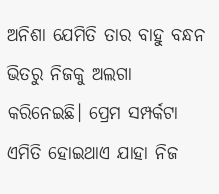ଅନିଶା ଯେମିତି ତାର ବାହୁ ବନ୍ଧନ ଭିତରୁ ନିଜକୁ ଅଲଗା କରିନେଇଛି। ପ୍ରେମ ସମ୍ପର୍କଟା ଏମିତି ହୋଇଥାଏ ଯାହା ନିଜ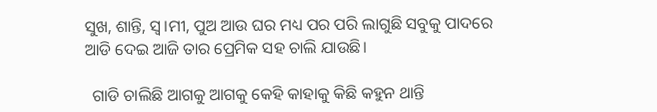ସୁଖ, ଶାନ୍ତି, ସ୍ୱ।ମୀ, ପୁଅ ଆଉ ଘର ମଧ୍ୟ ପର ପରି ଲାଗୁଛି ସବୁକୁ ପାଦରେ ଆଡି ଦେଇ ଆଜି ତାର ପ୍ରେମିକ ସହ ଚାଲି ଯାଉଛି।

  ଗାଡି ଚାଲିଛି ଆଗକୁ ଆଗକୁ କେହି କାହାକୁ କିଛି କହୁନ ଥାନ୍ତି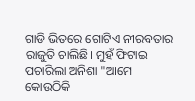ଗାଡି ଭିତରେ ଗୋଟିଏ ନୀରବତାର ରାଜୁତି ଚାଲିଛି। ମୁହଁ ଫିଟାଇ ପଚାରିଲା ଅନିଶା "ଆମେ କୋଉଠିକି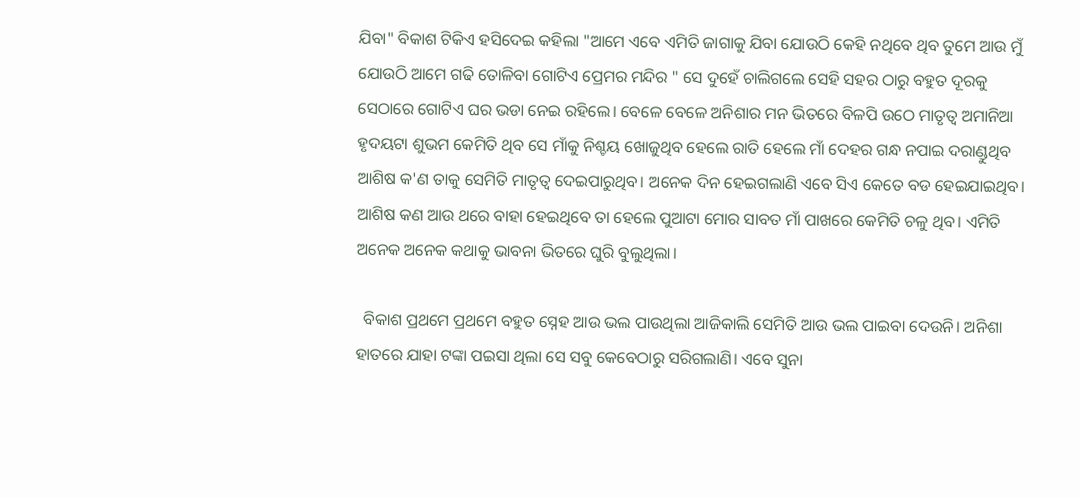ଯିବା" ବିକାଶ ଟିକିଏ ହସିଦେଇ କହିଲା "ଆମେ ଏବେ ଏମିତି ଜାଗାକୁ ଯିବା ଯୋଉଠି କେହି ନଥିବେ ଥିବ ତୁମେ ଆଉ ମୁଁ ଯୋଉଠି ଆମେ ଗଢି ତୋଳିବା ଗୋଟିଏ ପ୍ରେମର ମନ୍ଦିର " ସେ ଦୁହେଁ ଚାଲିଗଲେ ସେହି ସହର ଠାରୁ ବହୁତ ଦୂରକୁ ସେଠାରେ ଗୋଟିଏ ଘର ଭଡା ନେଇ ରହିଲେ। ବେଳେ ବେଳେ ଅନିଶାର ମନ ଭିତରେ ବିଳପି ଉଠେ ମାତୃତ୍ୱ ଅମାନିଆ ହୃଦୟଟା ଶୁଭମ କେମିତି ଥିବ ସେ ମାଁକୁ ନିଶ୍ଚୟ ଖୋଜୁଥିବ ହେଲେ ରାତି ହେଲେ ମାଁ ଦେହର ଗନ୍ଧ ନପାଇ ଦରାଣ୍ଡୁଥିବ ଆଶିଷ କ'ଣ ତାକୁ ସେମିତି ମାତୃତ୍ୱ ଦେଇପାରୁଥିବ। ଅନେକ ଦିନ ହେଇଗଲାଣି ଏବେ ସିଏ କେତେ ବଡ ହେଇଯାଇଥିବ। ଆଶିଷ କଣ ଆଉ ଥରେ ବାହା ହେଇଥିବେ ତା ହେଲେ ପୁଆଟା ମୋର ସାବତ ମାଁ ପାଖରେ କେମିତି ଚଳୁ ଥିବ। ଏମିତି ଅନେକ ଅନେକ କଥାକୁ ଭାବନା ଭିତରେ ଘୁରି ବୁଲୁଥିଲା।

  ବିକାଶ ପ୍ରଥମେ ପ୍ରଥମେ ବହୁତ ସ୍ନେହ ଆଉ ଭଲ ପାଉଥିଲା ଆଜିକାଲି ସେମିତି ଆଉ ଭଲ ପାଇବା ଦେଉନି। ଅନିଶା ହାତରେ ଯାହା ଟଙ୍କା ପଇସା ଥିଲା ସେ ସବୁ କେବେଠାରୁ ସରିଗଲାଣି। ଏବେ ସୁନା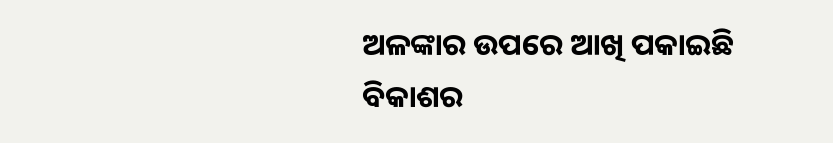ଅଳଙ୍କାର ଉପରେ ଆଖି ପକାଇଛି ବିକାଶର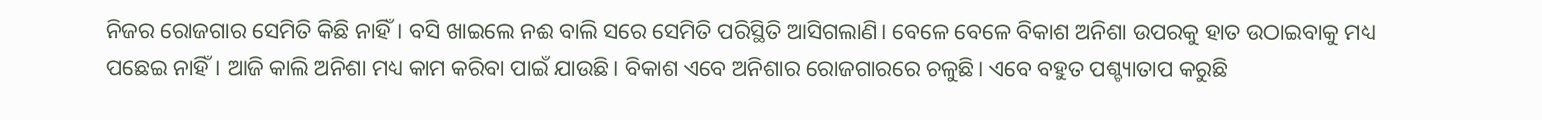ନିଜର ରୋଜଗାର ସେମିତି କିଛି ନାହିଁ। ବସି ଖାଇଲେ ନଈ ବାଲି ସରେ ସେମିତି ପରିସ୍ଥିତି ଆସିଗଲାଣି। ବେଳେ ବେଳେ ବିକାଶ ଅନିଶା ଉପରକୁ ହାତ ଉଠାଇବାକୁ ମଧ୍ୟ ପଛେଇ ନାହିଁ। ଆଜି କାଲି ଅନିଶା ମଧ୍ୟ କାମ କରିବା ପାଇଁ ଯାଉଛି। ବିକାଶ ଏବେ ଅନିଶାର ରୋଜଗାରରେ ଚଳୁଛି। ଏବେ ବହୁତ ପଶ୍ଚ୍ୟାତାପ କରୁଛି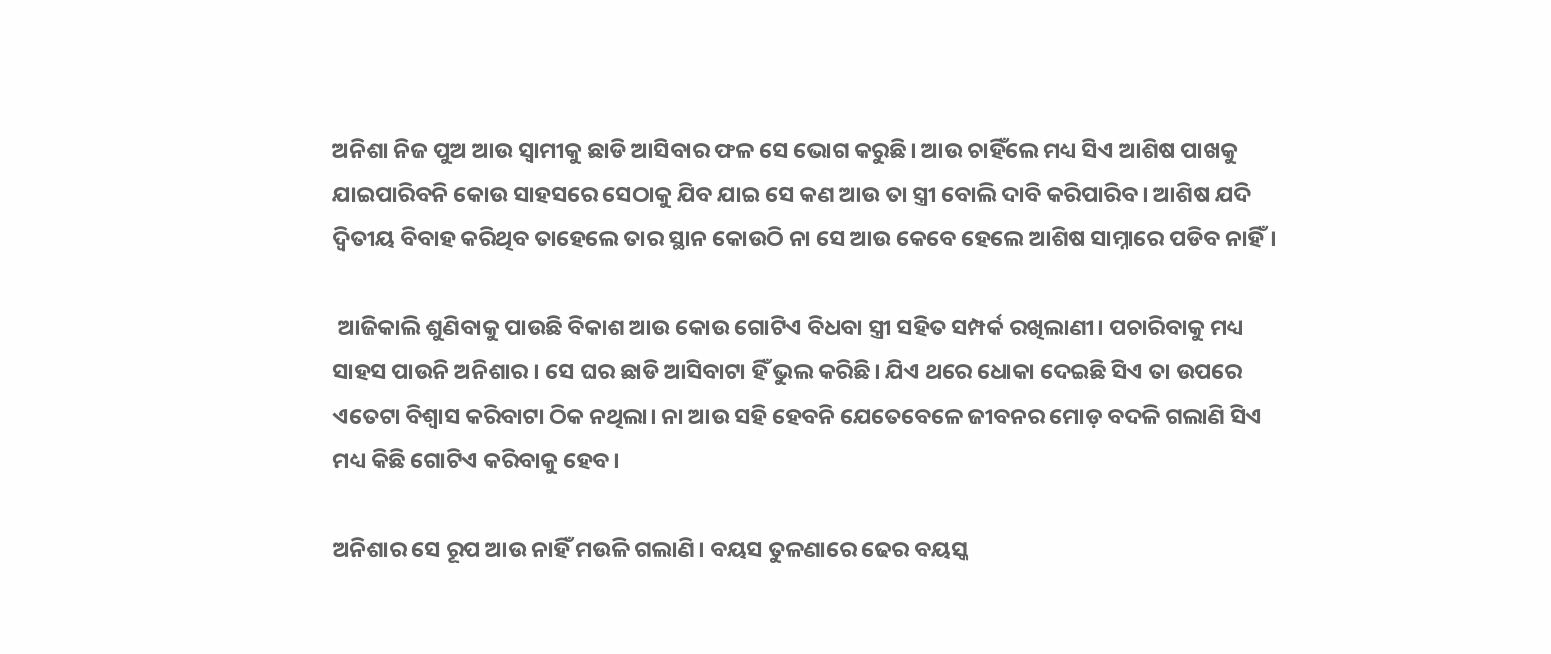ଅନିଶା ନିଜ ପୁଅ ଆଉ ସ୍ୱାମୀକୁ ଛାଡି ଆସିବାର ଫଳ ସେ ଭୋଗ କରୁଛି। ଆଉ ଚାହିଁଲେ ମଧ୍ୟ ସିଏ ଆଶିଷ ପାଖକୁ ଯାଇପାରିବନି କୋଉ ସାହସରେ ସେଠାକୁ ଯିବ ଯାଇ ସେ କଣ ଆଉ ତା ସ୍ତ୍ରୀ ବୋଲି ଦାବି କରିପାରିବ। ଆଶିଷ ଯଦି ଦ୍ୱିତୀୟ ବିବାହ କରିଥିବ ତାହେଲେ ତାର ସ୍ଥାନ କୋଉଠି ନା ସେ ଆଉ କେବେ ହେଲେ ଆଶିଷ ସାମ୍ନାରେ ପଡିବ ନାହିଁ।

 ଆଜିକାଲି ଶୁଣିବାକୁ ପାଉଛି ବିକାଶ ଆଉ କୋଉ ଗୋଟିଏ ବିଧବା ସ୍ତ୍ରୀ ସହିତ ସମ୍ପର୍କ ରଖିଲାଣୀ। ପଚାରିବାକୁ ମଧ୍ୟ ସାହସ ପାଉନି ଅନିଶାର । ସେ ଘର ଛାଡି ଆସିବାଟା ହିଁ ଭୁଲ କରିଛି। ଯିଏ ଥରେ ଧୋକା ଦେଇଛି ସିଏ ତା ଉପରେ ଏତେଟା ବିଶ୍ୱାସ କରିବାଟା ଠିକ ନଥିଲା। ନା ଆଉ ସହି ହେବନି ଯେତେବେଳେ ଜୀବନର ମୋଡ଼ ବଦଳି ଗଲାଣି ସିଏ ମଧ୍ୟ କିଛି ଗୋଟିଏ କରିବାକୁ ହେବ।

ଅନିଶାର ସେ ରୂପ ଆଉ ନାହିଁ ମଉଳି ଗଲାଣି। ବୟସ ତୁଳଣାରେ ଢେର ବୟସ୍କ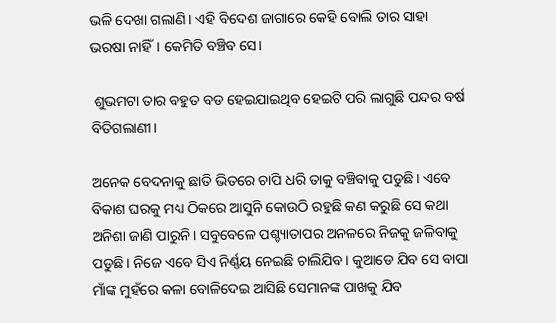ଭଳି ଦେଖା ଗଲାଣି। ଏହି ବିଦେଶ ଜାଗାରେ କେହି ବୋଲି ତାର ସାହା ଭରଷା ନାହିଁ। କେମିତି ବଞ୍ଚିବ ସେ।

 ଶୁଭମଟା ତାର ବହୁତ ବଡ ହେଇଯାଇଥିବ ହେଇଟି ପରି ଲାଗୁଛି ପନ୍ଦର ବର୍ଷ ବିତିଗଲାଣୀ।

ଅନେକ ବେଦନାକୁ ଛାତି ଭିତରେ ଚାପି ଧରି ତାକୁ ବଞ୍ଚିବାକୁ ପଡୁଛି। ଏବେ ବିକାଶ ଘରକୁ ମଧ୍ୟ ଠିକରେ ଆସୁନି କୋଉଠି ରହୁଛି କଣ କରୁଛି ସେ କଥା ଅନିଶା ଜାଣି ପାରୁନି। ସବୁବେଳେ ପଶ୍ଚ୍ୟାତାପର ଅନଳରେ ନିଜକୁ ଜଳିବାକୁ ପଡୁଛି। ନିଜେ ଏବେ ସିଏ ନିର୍ଣ୍ଣୟ ନେଇଛି ଚାଲିଯିବ। କୁଆଡେ ଯିବ ସେ ବାପା ମାଁଙ୍କ ମୁହଁରେ କଳା ବୋଳିଦେଇ ଆସିଛି ସେମାନଙ୍କ ପାଖକୁ ଯିବ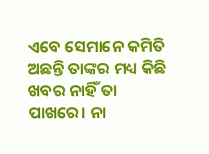ଏବେ ସେମାନେ କମିତି ଅଛନ୍ତି ତାଙ୍କର ମଧ୍ୟ କିଛି ଖବର ନାହିଁ ତା ପାଖରେ। ନା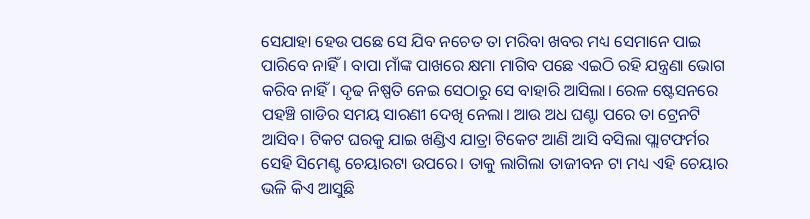ସେଯାହା ହେଉ ପଛେ ସେ ଯିବ ନଚେତ ତା ମରିବା ଖବର ମଧ୍ୟ ସେମାନେ ପାଇ ପାରିବେ ନାହିଁ। ବାପା ମାଁଙ୍କ ପାଖରେ କ୍ଷମା ମାଗିବ ପଛେ ଏଇଠି ରହି ଯନ୍ତ୍ରଣା ଭୋଗ କରିବ ନାହିଁ। ଦୃଢ ନିଷ୍ପତି ନେଇ ସେଠାରୁ ସେ ବାହାରି ଆସିଲା। ରେଳ ଷ୍ଟେସନରେ ପହଞ୍ଚି ଗାଡିର ସମୟ ସାରଣୀ ଦେଖି ନେଲା। ଆଉ ଅଧ ଘଣ୍ଟା ପରେ ତା ଟ୍ରେନଟି ଆସିବ। ଟିକଟ ଘରକୁ ଯାଇ ଖଣ୍ଡିଏ ଯାତ୍ରା ଟିକେଟ ଆଣି ଆସି ବସିଲା ପ୍ଲାଟଫର୍ମର ସେହି ସିମେଣ୍ଟ ଚେୟାରଟା ଉପରେ। ତାକୁ ଲାଗିଲା ତାଜୀବନ ଟା ମଧ୍ୟ ଏହି ଚେୟାର ଭଳି କିଏ ଆସୁଛି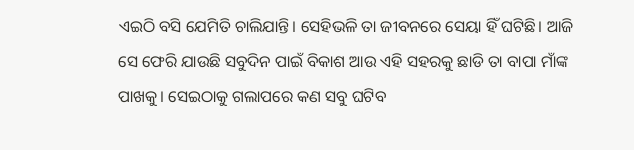ଏଇଠି ବସି ଯେମିତି ଚାଲିଯାନ୍ତି। ସେହିଭଳି ତା ଜୀବନରେ ସେୟା ହିଁ ଘଟିଛି। ଆଜି ସେ ଫେରି ଯାଉଛି ସବୁଦିନ ପାଇଁ ବିକାଶ ଆଉ ଏହି ସହରକୁ ଛାଡି ତା ବାପା ମାଁଙ୍କ ପାଖକୁ। ସେଇଠାକୁ ଗଲାପରେ କଣ ସବୁ ଘଟିବ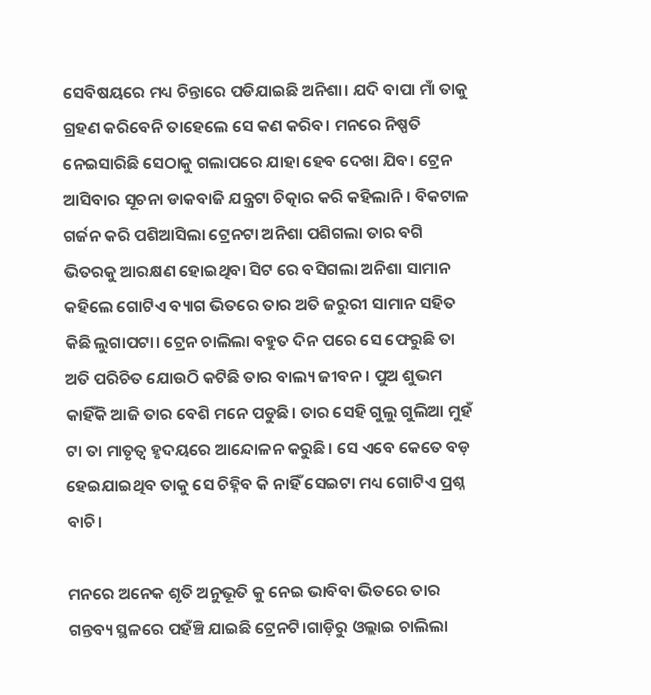ସେବିଷୟରେ ମଧ୍ୟ ଚିନ୍ତାରେ ପଡିଯାଇଛି ଅନିଶା। ଯଦି ବାପା ମାଁ ତାକୁ ଗ୍ରହଣ କରିବେନି ତାହେଲେ ସେ କଣ କରିବ। ମନରେ ନିଷ୍ପତି ନେଇସାରିଛି ସେଠାକୁ ଗଲାପରେ ଯାହା ହେବ ଦେଖା ଯିବ। ଟ୍ରେନ ଆସିବାର ସୂଚନା ଡାକବାଜି ଯନ୍ତ୍ରଟା ଚିତ୍କାର କରି କହିଲାନି। ବିକଟାଳ ଗର୍ଜନ କରି ପଶିଆସିଲା ଟ୍ରେନଟା ଅନିଶା ପଶିଗଲା ତାର ବଗି ଭିତରକୁ ଆରକ୍ଷଣ ହୋଇଥିବା ସିଟ ରେ ବସିଗଲା ଅନିଶା ସାମାନ କହିଲେ ଗୋଟିଏ ବ୍ୟାଗ ଭିତରେ ତାର ଅତି ଜରୁରୀ ସାମାନ ସହିତ କିଛି ଲୁଗାପଟା। ଟ୍ରେନ ଚାଲିଲା ବହୁତ ଦିନ ପରେ ସେ ଫେରୁଛି ତା ଅତି ପରିଚିତ ଯୋଉଠି କଟିଛି ତାର ବାଲ୍ୟ ଜୀବନ। ପୁଅ ଶୁଭମ କାହିଁକି ଆଜି ତାର ବେଶି ମନେ ପଡୁଛି। ତାର ସେହି ଗୁଲୁ ଗୁଲିଆ ମୁହଁ ଟା ତା ମାତୃତ୍ୱ ହୃଦୟରେ ଆନ୍ଦୋଳନ କରୁଛି। ସେ ଏବେ କେତେ ବଡ଼ ହେଇଯାଇଥିବ ତାକୁ ସେ ଚିହ୍ନିବ କି ନାହିଁ ସେଇଟା ମଧ୍ୟ ଗୋଟିଏ ପ୍ରଶ୍ନ ବାଚି।

ମନରେ ଅନେକ ଶୃତି ଅନୁଭୂତି କୁ ନେଇ ଭାବିବା ଭିତରେ ତାର ଗନ୍ତବ୍ୟ ସ୍ଥଳରେ ପହଁଞ୍ଚି ଯାଇଛି ଟ୍ରେନଟି।ଗାଡ଼ିରୁ ଓଲ୍ଲାଇ ଚାଲିଲା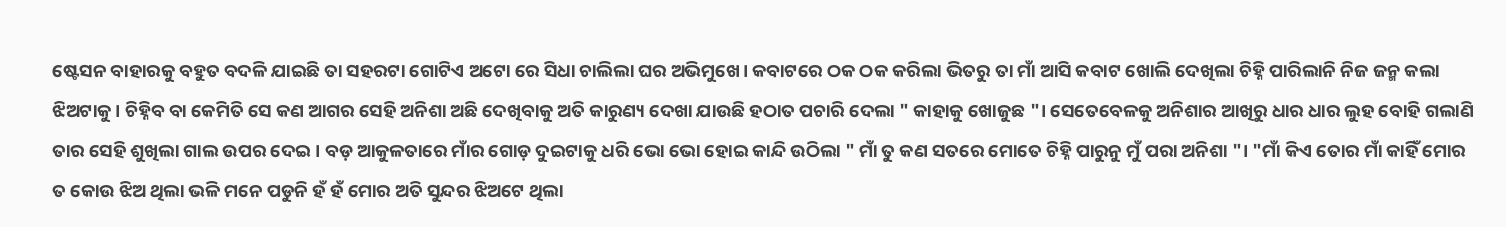ଷ୍ଟେସନ ବାହାରକୁ ବହୁତ ବଦଳି ଯାଇଛି ତା ସହରଟା ଗୋଟିଏ ଅଟୋ ରେ ସିଧା ଚାଲିଲା ଘର ଅଭିମୁଖେ। କବାଟରେ ଠକ ଠକ କରିଲା ଭିତରୁ ତା ମାଁ ଆସି କବାଟ ଖୋଲି ଦେଖିଲା ଚିହ୍ନି ପାରିଲାନି ନିଜ ଜନ୍ମ କଲା ଝିଅଟାକୁ। ଚିହ୍ନିବ ବା କେମିତି ସେ କଣ ଆଗର ସେହି ଅନିଶା ଅଛି ଦେଖିବାକୁ ଅତି କାରୁଣ୍ୟ ଦେଖା ଯାଉଛି ହଠାତ ପଚାରି ଦେଲା " କାହାକୁ ଖୋଜୁଛ "। ସେତେବେଳକୁ ଅନିଶାର ଆଖିରୁ ଧାର ଧାର ଲୁହ ବୋହି ଗଲାଣି ତାର ସେହି ଶୁଖିଲା ଗାଲ ଉପର ଦେଇ। ବଡ଼ ଆକୁଳତାରେ ମାଁର ଗୋଡ଼ ଦୁଇଟାକୁ ଧରି ଭୋ ଭୋ ହୋଇ କାନ୍ଦି ଉଠିଲା " ମାଁ ତୁ କଣ ସତରେ ମୋତେ ଚିହ୍ନି ପାରୁନୁ ମୁଁ ପରା ଅନିଶା "। "ମାଁ କିଏ ତୋର ମାଁ କାହିଁ ମୋର ତ କୋଉ ଝିଅ ଥିଲା ଭଳି ମନେ ପଡୁନି ହଁ ହଁ ମୋର ଅତି ସୁନ୍ଦର ଝିଅଟେ ଥିଲା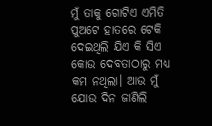ମୁଁ ତାକୁ ଗୋଟିଏ ଏମିତି ପୁଅଟେ ହାତରେ ଟେକି ଦେଇଥିଲି ଯିଏ କି ସିଏ କୋଉ ଦେବତାଠାରୁ ମଧ୍ୟ କମ ନଥିଲା। ଆଉ ମୁଁ ଯୋଉ ଦିନ ଜାଣିଲି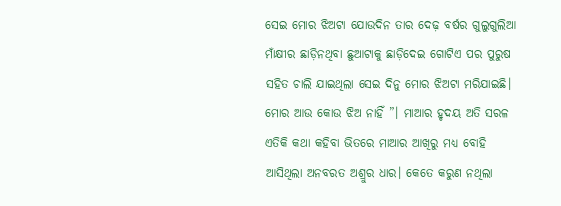ସେଇ ମୋର ଝିଅଟା ଯୋଉଦିନ ତାର ଦେଢ଼ ବର୍ଷର ଗୁଲୁଗୁଲିଆ ମାଁକ୍ଷୀର ଛାଡ଼ିନଥିବା ଛୁଆଟାକୁ ଛାଡ଼ିଦେଇ ଗୋଟିଏ ପର ପୁରୁଷ ସହିତ ଚାଲି ଯାଇଥିଲା ସେଇ ଦିନୁ ମୋର ଝିଅଟା ମରିଯାଇଛି। ମୋର ଆଉ କୋଉ ଝିଅ ନାହିଁ ”। ମାଆର ହୃଦୟ ଅତି ସରଳ ଏତିକି କଥା କହିବା ଭିତରେ ମାଆର ଆଖିରୁ ମଧ୍ୟ ବୋହି ଆସିଥିଲା ଅନବରତ ଅଶ୍ରୁର ଧାର। କେତେ କରୁଣ ନଥିଲା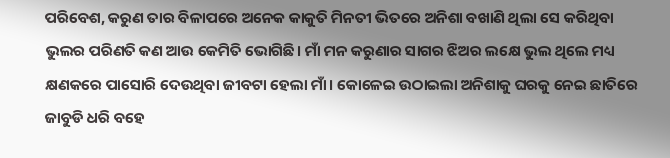ପରିବେଶ, କରୁଣ ତାର ବିଳାପରେ ଅନେକ କାକୁତି ମିନତୀ ଭିତରେ ଅନିଶା ବଖାଣି ଥିଲା ସେ କରିଥିବା ଭୁଲର ପରିଣତି କଣ ଆଉ କେମିତି ଭୋଗିଛି। ମାଁ ମନ କରୁଣାର ସାଗର ଝିଅର ଲକ୍ଷେ ଭୁଲ ଥିଲେ ମଧ୍ୟ କ୍ଷଣକରେ ପାସୋରି ଦେଉଥିବା ଜୀବଟା ହେଲା ମାଁ। କୋଳେଇ ଉଠାଇଲା ଅନିଶାକୁ ଘରକୁ ନେଇ ଛାତିରେ ଜାବୁଡି ଧରି ବହେ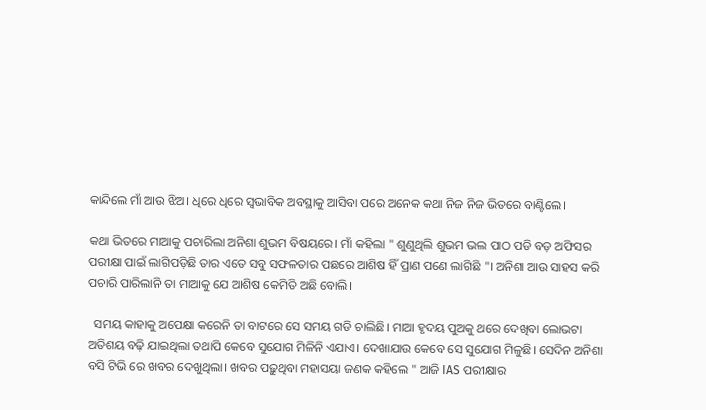କାନ୍ଦିଲେ ମାଁ ଆଉ ଝିଅ। ଧିରେ ଧିରେ ସ୍ୱଭାବିକ ଅବସ୍ଥାକୁ ଆସିବା ପରେ ଅନେକ କଥା ନିଜ ନିଜ ଭିତରେ ବାଣ୍ଟିଲେ।

କଥା ଭିତରେ ମାଆକୁ ପଚାରିଲା ଅନିଶା ଶୁଭମ ବିଷୟରେ। ମାଁ କହିଲା " ଶୁଣୁଥିଲି ଶୁଭମ ଭଲ ପାଠ ପଡି ବଡ଼ ଅଫିସର ପରୀକ୍ଷା ପାଇଁ ଲାଗିପଡ଼ିଛି ତାର ଏତେ ସବୁ ସଫଳତାର ପଛରେ ଆଶିଷ ହିଁ ପ୍ରାଣ ପଣେ ଲାଗିଛି "। ଅନିଶା ଆଉ ସାହସ କରି ପଚାରି ପାରିଲାନି ତା ମାଆକୁ ଯେ ଆଶିଷ କେମିତି ଅଛି ବୋଲି।

  ସମୟ କାହାକୁ ଅପେକ୍ଷା କରେନି ତା ବାଟରେ ସେ ସମୟ ଗଡି ଚାଲିଛି। ମାଆ ହୃଦୟ ପୁଅକୁ ଥରେ ଦେଖିବା ଲୋଭଟା ଅତିଶୟ ବଢ଼ି ଯାଇଥିଲା ତଥାପି କେବେ ସୁଯୋଗ ମିଳିନି ଏଯାଏ। ଦେଖାଯାଉ କେବେ ସେ ସୁଯୋଗ ମିଳୁଛି। ସେଦିନ ଅନିଶା ବସି ଟିଭି ରେ ଖବର ଦେଖୁଥିଲା। ଖବର ପଢ଼ୁଥିବା ମହାସୟା ଜଣକ କହିଲେ " ଆଜି IAS ପରୀକ୍ଷାର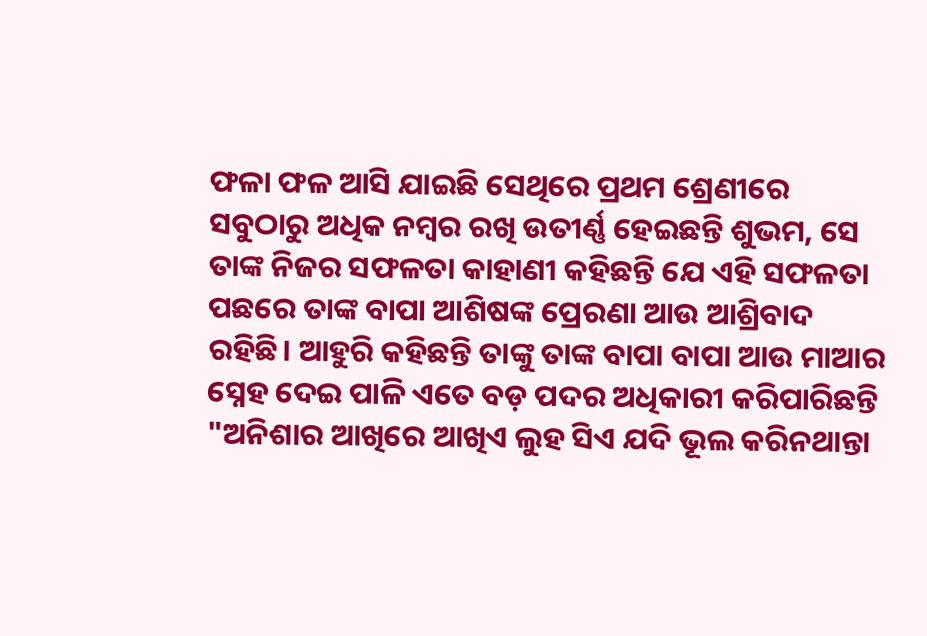ଫଳା ଫଳ ଆସି ଯାଇଛି ସେଥିରେ ପ୍ରଥମ ଶ୍ରେଣୀରେ ସବୁଠାରୁ ଅଧିକ ନମ୍ବର ରଖି ଉତୀର୍ଣ୍ଣ ହେଇଛନ୍ତି ଶୁଭମ, ସେ ତାଙ୍କ ନିଜର ସଫଳତା କାହାଣୀ କହିଛନ୍ତି ଯେ ଏହି ସଫଳତା ପଛରେ ତାଙ୍କ ବାପା ଆଶିଷଙ୍କ ପ୍ରେରଣା ଆଉ ଆଶ୍ରିବାଦ ରହିଛି। ଆହୁରି କହିଛନ୍ତି ତାଙ୍କୁ ତାଙ୍କ ବାପା ବାପା ଆଉ ମାଆର ସ୍ନେହ ଦେଇ ପାଳି ଏତେ ବଡ଼ ପଦର ଅଧିକାରୀ କରିପାରିଛନ୍ତି "ଅନିଶାର ଆଖିରେ ଆଖିଏ ଲୁହ ସିଏ ଯଦି ଭୂଲ କରିନଥାନ୍ତା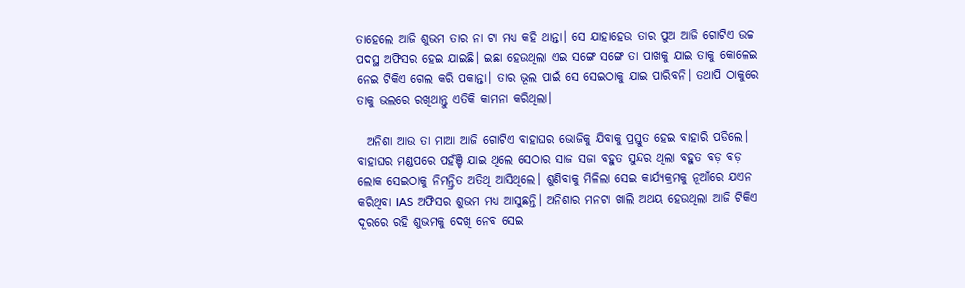ତାହେଲେ ଆଜି ଶୁଭମ ତାର ନା ଟା ମଧ୍ୟ କହି ଥାନ୍ତା। ସେ ଯାହାହେଉ ତାର ପୁଅ ଆଜି ଗୋଟିଏ ଉଚ୍ଚ ପଦସ୍ଥ ଅଫିସର ହେଇ ଯାଇଛି। ଇଛା ହେଉଥିଲା ଏଇ ସଙ୍ଗେ ସଙ୍ଗେ ତା ପାଖକୁ ଯାଇ ତାକୁ କୋଳେଇ ନେଇ ଟିକିଏ ଗେଲ କରି ପକାନ୍ତା। ତାର ଭୂଲ ପାଇଁ ସେ ସେଇଠାକୁ ଯାଇ ପାରିବନି। ତଥାପି ଠାକୁରେ ତାକୁ ଭଲରେ ରଖିଥାନ୍ତୁ ଏତିକି କାମନା କରିଥିଲା।

  ଅନିଶା ଆଉ ତା ମାଆ ଆଜି ଗୋଟିଏ ବାହାଘର ଭୋଜିକୁ ଯିବାକୁ ପ୍ରସ୍ତୁତ ହେଇ ବାହାରି ପଡିଲେ। ବାହାଘର ମଣ୍ଡପରେ ପହଁଞ୍ଚି ଯାଇ ଥିଲେ ସେଠାର ସାଜ ସଜା ବହୁତ ସୁନ୍ଦର ଥିଲା ବହୁତ ବଡ଼ ବଡ଼ ଲୋକ ସେଇଠାକୁ ନିମନ୍ତ୍ରିତ ଅତିଥି ଆସିଥିଲେ। ଶୁଣିବାକୁ ମିଳିଲା ସେଇ କାର୍ଯ୍ୟକ୍ରମକୁ ନୂଆଁରେ ଯଏନ କରିଥିବା IAS ଅଫିସର ଶୁଭମ ମଧ୍ୟ ଆସୁଛନ୍ତି। ଅନିଶାର ମନଟା ଖାଲି ଅଥୟ ହେଉଥିଲା ଆଜି ଟିକିଏ ଦୂରରେ ରହି ଶୁଭମକୁ ଦେଖି ନେବ ସେଇ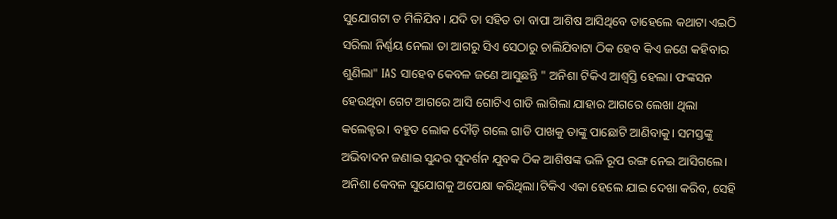ସୁଯୋଗଟା ତ ମିଳିଯିବ। ଯଦି ତା ସହିତ ତା ବାପା ଆଶିଷ ଆସିଥିବେ ତାହେଲେ କଥାଟା ଏଇଠି ସରିଲା ନିର୍ଣ୍ଣୟ ନେଲା ତା ଆଗରୁ ସିଏ ସେଠାରୁ ଚାଲିଯିବାଟା ଠିକ ହେବ କିଏ ଜଣେ କହିବାର ଶୁଣିଲା" IAS ସାହେବ କେବଳ ଜଣେ ଆସୁଛନ୍ତି " ଅନିଶା ଟିକିଏ ଆଶ୍ବସ୍ତି ହେଲା। ଫଙ୍କସନ ହେଉଥିବା ଗେଟ ଆଗରେ ଆସି ଗୋଟିଏ ଗାଡି ଲାଗିଲା ଯାହାର ଆଗରେ ଲେଖା ଥିଲା କଲେକ୍ଟର। ବହୁତ ଲୋକ ଦୌଡ଼ି ଗଲେ ଗାଡି ପାଖକୁ ତାଙ୍କୁ ପାଛୋଟି ଆଣିବାକୁ। ସମସ୍ତଙ୍କୁ ଅଭିବାଦନ ଜଣାଇ ସୁନ୍ଦର ସୁଦର୍ଶନ ଯୁବକ ଠିକ ଆଶିଷଙ୍କ ଭଳି ରୂପ ରଙ୍ଗ ନେଇ ଆସିଗଲେ। ଅନିଶା କେବଳ ସୁଯୋଗକୁ ଅପେକ୍ଷା କରିଥିଲା।ଟିକିଏ ଏକା ହେଲେ ଯାଇ ଦେଖା କରିବ, ସେହି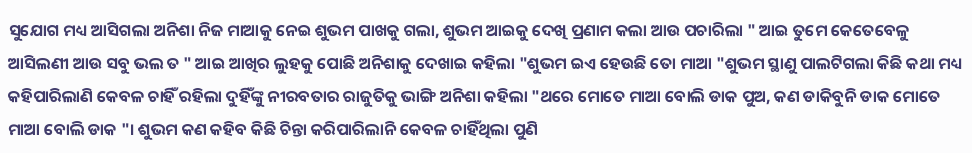ସୁଯୋଗ ମଧ୍ୟ ଆସିଗଲା ଅନିଶା ନିଜ ମାଆକୁ ନେଇ ଶୁଭମ ପାଖକୁ ଗଲା, ଶୁଭମ ଆଇକୁ ଦେଖି ପ୍ରଣାମ କଲା ଆଉ ପଚାରିଲା " ଆଇ ତୁମେ କେତେବେଳୁ ଆସିଲଣୀ ଆଉ ସବୁ ଭଲ ତ " ଆଇ ଆଖିର ଲୁହକୁ ପୋଛି ଅନିଶାକୁ ଦେଖାଇ କହିଲା "ଶୁଭମ ଇଏ ହେଉଛି ତୋ ମାଆ "ଶୁଭମ ସ୍ଥାଣୁ ପାଲଟିଗଲା କିଛି କଥା ମଧ୍ୟ କହିପାରିଲାଣି କେବଳ ଚାହିଁ ରହିଲା ଦୁହିଁଙ୍କୁ ନୀରବତାର ରାଜୁତିକୁ ଭାଙ୍ଗି ଅନିଶା କହିଲା "ଥରେ ମୋତେ ମାଆ ବୋଲି ଡାକ ପୁଅ, କଣ ଡାକିବୁନି ଡାକ ମୋତେ ମାଆ ବୋଲି ଡାକ "। ଶୁଭମ କଣ କହିବ କିଛି ଚିନ୍ତା କରିପାରିଲାନି କେବଳ ଚାହିଁଥିଲା ପୁଣି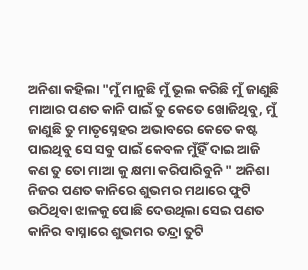ଅନିଶା କହିଲା "ମୁଁ ମାନୁଛି ମୁଁ ଭୂଲ କରିଛି ମୁଁ ଜାଣୁଛି ମାଆର ପଣତ କାନି ପାଇଁ ତୁ କେତେ ଖୋଜିଥିବୁ, ମୁଁ ଜାଣୁଛି ତୁ ମାତୃସ୍ନେହର ଅଭାବରେ କେତେ କଷ୍ଟ ପାଇଥିବୁ ସେ ସବୁ ପାଇଁ କେବଳ ମୁଁହିଁ ଦାଇ ଆଜି କଣ ତୁ ତୋ ମାଆ କୁ କ୍ଷମା କରିପାରିବୁନି " ଅନିଶା ନିଜର ପଣତ କାନିରେ ଶୁଭମର ମଥାରେ ଫୁଟି ଉଠିଥିବା ଝାଳକୁ ପୋଛି ଦେଉଥିଲା ସେଇ ପଣତ କାନିର ବାସ୍ନାରେ ଶୁଭମର ତନ୍ଦ୍ରା ତୁଟି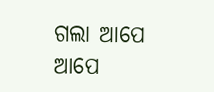ଗଲା ଆପେ ଆପେ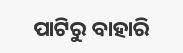ପାଟିରୁ ବାହାରି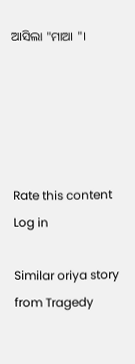ଆସିଲା "ମାଆ "।





Rate this content
Log in

Similar oriya story from Tragedy